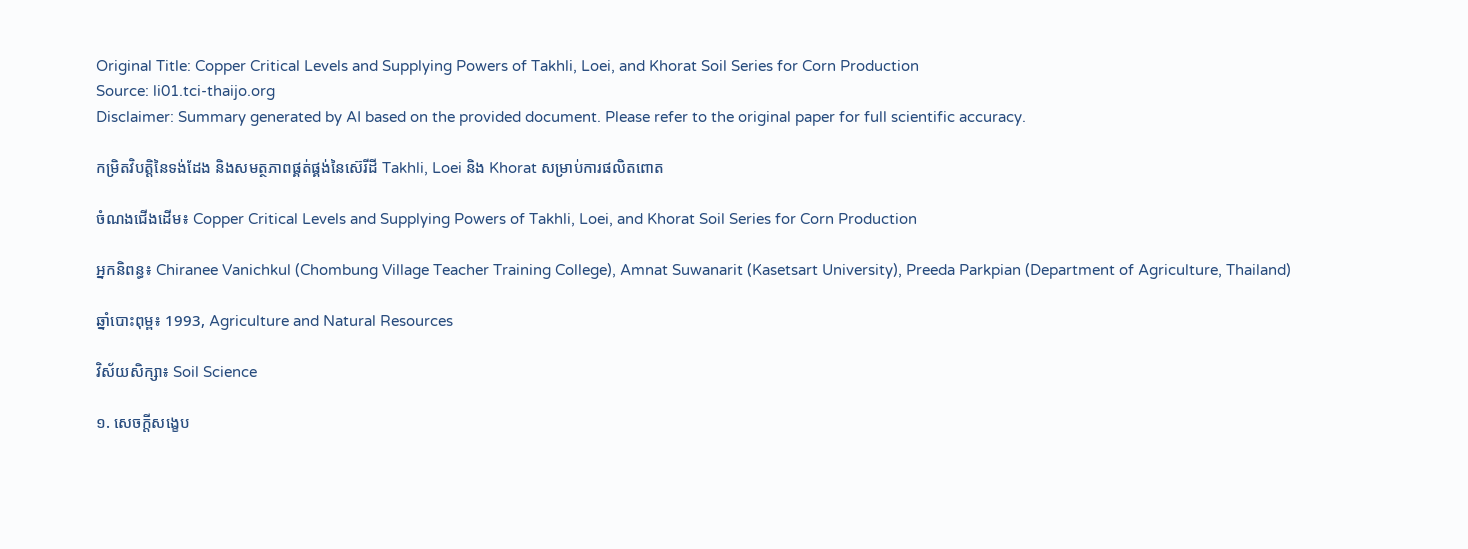Original Title: Copper Critical Levels and Supplying Powers of Takhli, Loei, and Khorat Soil Series for Corn Production
Source: li01.tci-thaijo.org
Disclaimer: Summary generated by AI based on the provided document. Please refer to the original paper for full scientific accuracy.

កម្រិតវិបត្តិនៃទង់ដែង និងសមត្ថភាពផ្គត់ផ្គង់នៃស៊េរីដី Takhli, Loei និង Khorat សម្រាប់ការផលិតពោត

ចំណងជើងដើម៖ Copper Critical Levels and Supplying Powers of Takhli, Loei, and Khorat Soil Series for Corn Production

អ្នកនិពន្ធ៖ Chiranee Vanichkul (Chombung Village Teacher Training College), Amnat Suwanarit (Kasetsart University), Preeda Parkpian (Department of Agriculture, Thailand)

ឆ្នាំបោះពុម្ព៖ 1993, Agriculture and Natural Resources

វិស័យសិក្សា៖ Soil Science

១. សេចក្តីសង្ខេប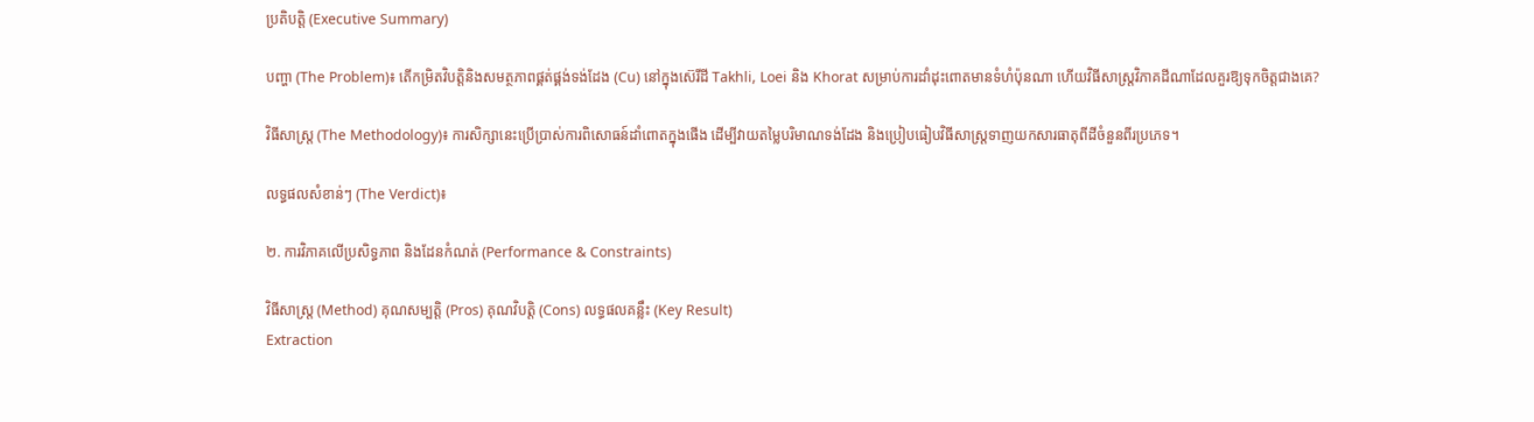ប្រតិបត្តិ (Executive Summary)

បញ្ហា (The Problem)៖ តើកម្រិតវិបត្តិនិងសមត្ថភាពផ្គត់ផ្គង់ទង់ដែង (Cu) នៅក្នុងស៊េរីដី Takhli, Loei និង Khorat សម្រាប់ការដាំដុះពោតមានទំហំប៉ុនណា ហើយវិធីសាស្ត្រវិភាគដីណាដែលគួរឱ្យទុកចិត្តជាងគេ?

វិធីសាស្ត្រ (The Methodology)៖ ការសិក្សានេះប្រើប្រាស់ការពិសោធន៍ដាំពោតក្នុងផើង ដើម្បីវាយតម្លៃបរិមាណទង់ដែង និងប្រៀបធៀបវិធីសាស្ត្រទាញយកសារធាតុពីដីចំនួនពីរប្រភេទ។

លទ្ធផលសំខាន់ៗ (The Verdict)៖

២. ការវិភាគលើប្រសិទ្ធភាព និងដែនកំណត់ (Performance & Constraints)

វិធីសាស្ត្រ (Method) គុណសម្បត្តិ (Pros) គុណវិបត្តិ (Cons) លទ្ធផលគន្លឹះ (Key Result)
Extraction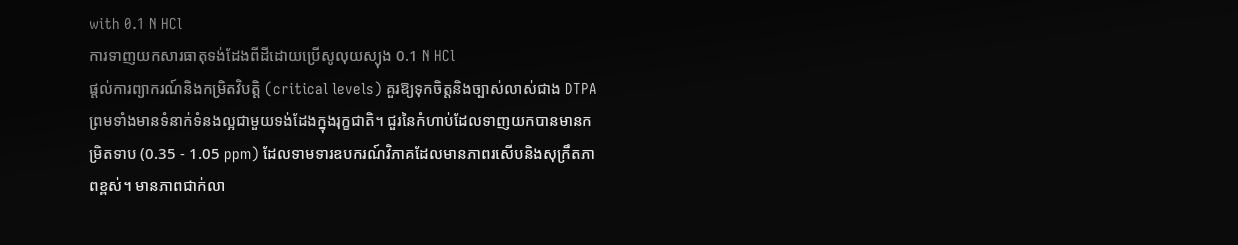with 0.1 N HCl
ការទាញយកសារធាតុទង់ដែងពីដីដោយប្រើសូលុយស្យុង 0.1 N HCl
ផ្តល់ការព្យាករណ៍និងកម្រិតវិបត្តិ (critical levels) គួរឱ្យទុកចិត្តនិងច្បាស់លាស់ជាង DTPA ព្រមទាំងមានទំនាក់ទំនងល្អជាមួយទង់ដែងក្នុងរុក្ខជាតិ។ ជួរនៃកំហាប់ដែលទាញយកបានមានកម្រិតទាប (0.35 - 1.05 ppm) ដែលទាមទារឧបករណ៍វិភាគដែលមានភាពរសើបនិងសុក្រឹតភាពខ្ពស់។ មានភាពជាក់លា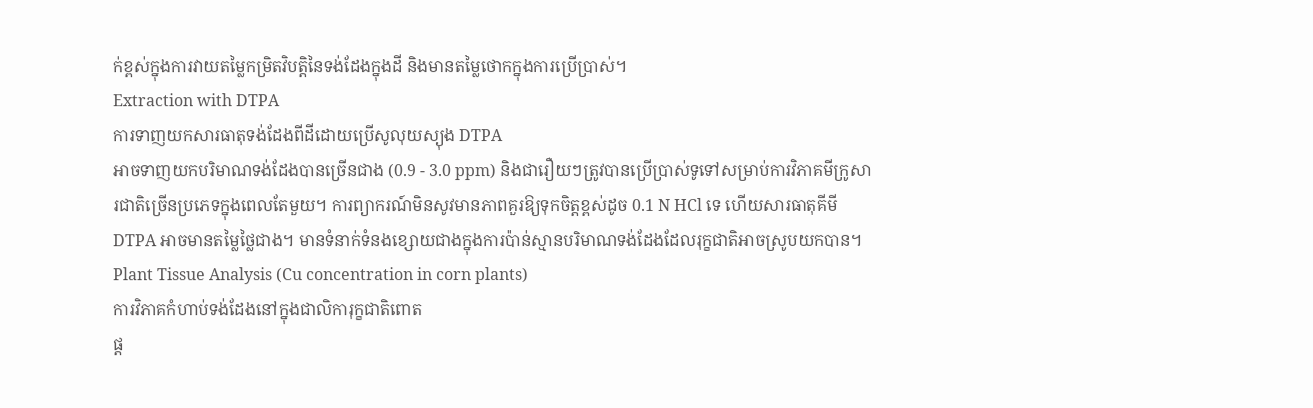ក់ខ្ពស់ក្នុងការវាយតម្លៃកម្រិតវិបត្តិនៃទង់ដែងក្នុងដី និងមានតម្លៃថោកក្នុងការប្រើប្រាស់។
Extraction with DTPA
ការទាញយកសារធាតុទង់ដែងពីដីដោយប្រើសូលុយស្យុង DTPA
អាចទាញយកបរិមាណទង់ដែងបានច្រើនជាង (0.9 - 3.0 ppm) និងជារឿយៗត្រូវបានប្រើប្រាស់ទូទៅសម្រាប់ការវិភាគមីក្រូសារជាតិច្រើនប្រភេទក្នុងពេលតែមួយ។ ការព្យាករណ៍មិនសូវមានភាពគួរឱ្យទុកចិត្តខ្ពស់ដូច 0.1 N HCl ទេ ហើយសារធាតុគីមី DTPA អាចមានតម្លៃថ្លៃជាង។ មានទំនាក់ទំនងខ្សោយជាងក្នុងការប៉ាន់ស្មានបរិមាណទង់ដែងដែលរុក្ខជាតិអាចស្រូបយកបាន។
Plant Tissue Analysis (Cu concentration in corn plants)
ការវិភាគកំហាប់ទង់ដែងនៅក្នុងជាលិការុក្ខជាតិពោត
ផ្ត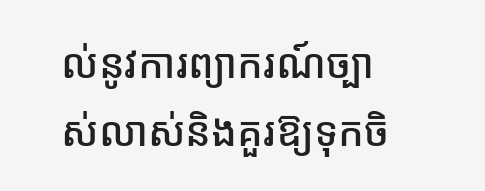ល់នូវការព្យាករណ៍ច្បាស់លាស់និងគួរឱ្យទុកចិ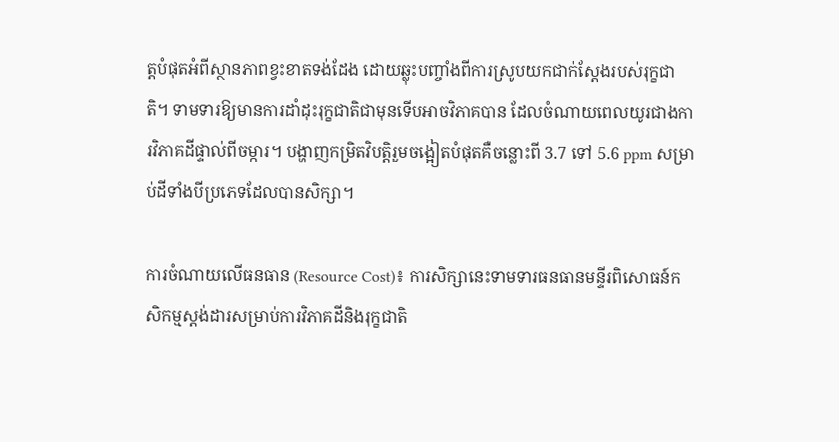ត្តបំផុតអំពីស្ថានភាពខ្វះខាតទង់ដែង ដោយឆ្លុះបញ្ចាំងពីការស្រូបយកជាក់ស្តែងរបស់រុក្ខជាតិ។ ទាមទារឱ្យមានការដាំដុះរុក្ខជាតិជាមុនទើបអាចវិភាគបាន ដែលចំណាយពេលយូរជាងការវិភាគដីផ្ទាល់ពីចម្ការ។ បង្ហាញកម្រិតវិបត្តិរួមចង្អៀតបំផុតគឺចន្លោះពី 3.7 ទៅ 5.6 ppm សម្រាប់ដីទាំងបីប្រភេទដែលបានសិក្សា។

ការចំណាយលើធនធាន (Resource Cost)៖ ការសិក្សានេះទាមទារធនធានមន្ទីរពិសោធន៍កសិកម្មស្តង់ដារសម្រាប់ការវិភាគដីនិងរុក្ខជាតិ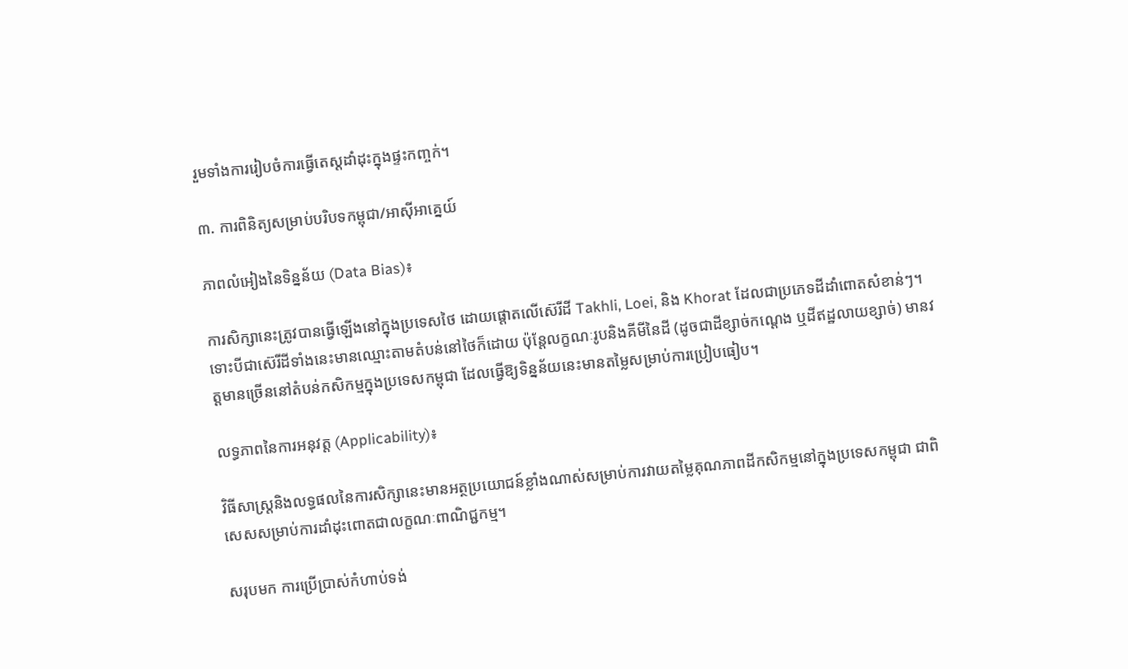រួមទាំងការរៀបចំការធ្វើតេស្តដាំដុះក្នុងផ្ទះកញ្ចក់។

៣. ការពិនិត្យសម្រាប់បរិបទកម្ពុជា/អាស៊ីអាគ្នេយ៍

ភាពលំអៀងនៃទិន្នន័យ (Data Bias)៖

ការសិក្សានេះត្រូវបានធ្វើឡើងនៅក្នុងប្រទេសថៃ ដោយផ្តោតលើស៊េរីដី Takhli, Loei, និង Khorat ដែលជាប្រភេទដីដាំពោតសំខាន់ៗ។ ទោះបីជាស៊េរីដីទាំងនេះមានឈ្មោះតាមតំបន់នៅថៃក៏ដោយ ប៉ុន្តែលក្ខណៈរូបនិងគីមីនៃដី (ដូចជាដីខ្សាច់កណ្ដេង ឬដីឥដ្ឋលាយខ្សាច់) មានវត្តមានច្រើននៅតំបន់កសិកម្មក្នុងប្រទេសកម្ពុជា ដែលធ្វើឱ្យទិន្នន័យនេះមានតម្លៃសម្រាប់ការប្រៀបធៀប។

លទ្ធភាពនៃការអនុវត្ត (Applicability)៖

វិធីសាស្ត្រនិងលទ្ធផលនៃការសិក្សានេះមានអត្ថប្រយោជន៍ខ្លាំងណាស់សម្រាប់ការវាយតម្លៃគុណភាពដីកសិកម្មនៅក្នុងប្រទេសកម្ពុជា ជាពិសេសសម្រាប់ការដាំដុះពោតជាលក្ខណៈពាណិជ្ជកម្ម។

សរុបមក ការប្រើប្រាស់កំហាប់ទង់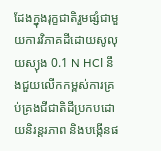ដែងក្នុងរុក្ខជាតិរួមផ្សំជាមួយការវិភាគដីដោយសូលុយស្យុង 0.1 N HCl នឹងជួយលើកកម្ពស់ការគ្រប់គ្រងជីជាតិដីប្រកបដោយនិរន្តរភាព និងបង្កើនផ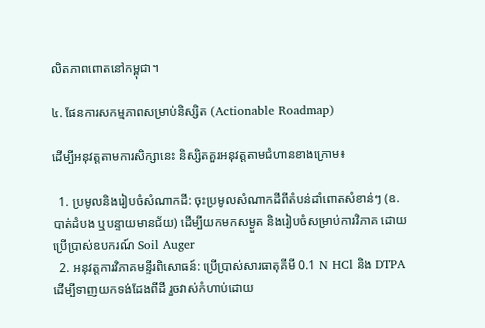លិតភាពពោតនៅកម្ពុជា។

៤. ផែនការសកម្មភាពសម្រាប់និស្សិត (Actionable Roadmap)

ដើម្បីអនុវត្តតាមការសិក្សានេះ និស្សិតគួរអនុវត្តតាមជំហានខាងក្រោម៖

  1. ប្រមូលនិងរៀបចំសំណាកដី: ចុះប្រមូលសំណាកដីពីតំបន់ដាំពោតសំខាន់ៗ (ឧ. បាត់ដំបង ឬបន្ទាយមានជ័យ) ដើម្បីយកមកសម្ងួត និងរៀបចំសម្រាប់ការវិភាគ ដោយប្រើប្រាស់ឧបករណ៍ Soil Auger
  2. អនុវត្តការវិភាគមន្ទីរពិសោធន៍: ប្រើប្រាស់សារធាតុគីមី 0.1 N HCl និង DTPA ដើម្បីទាញយកទង់ដែងពីដី រួចវាស់កំហាប់ដោយ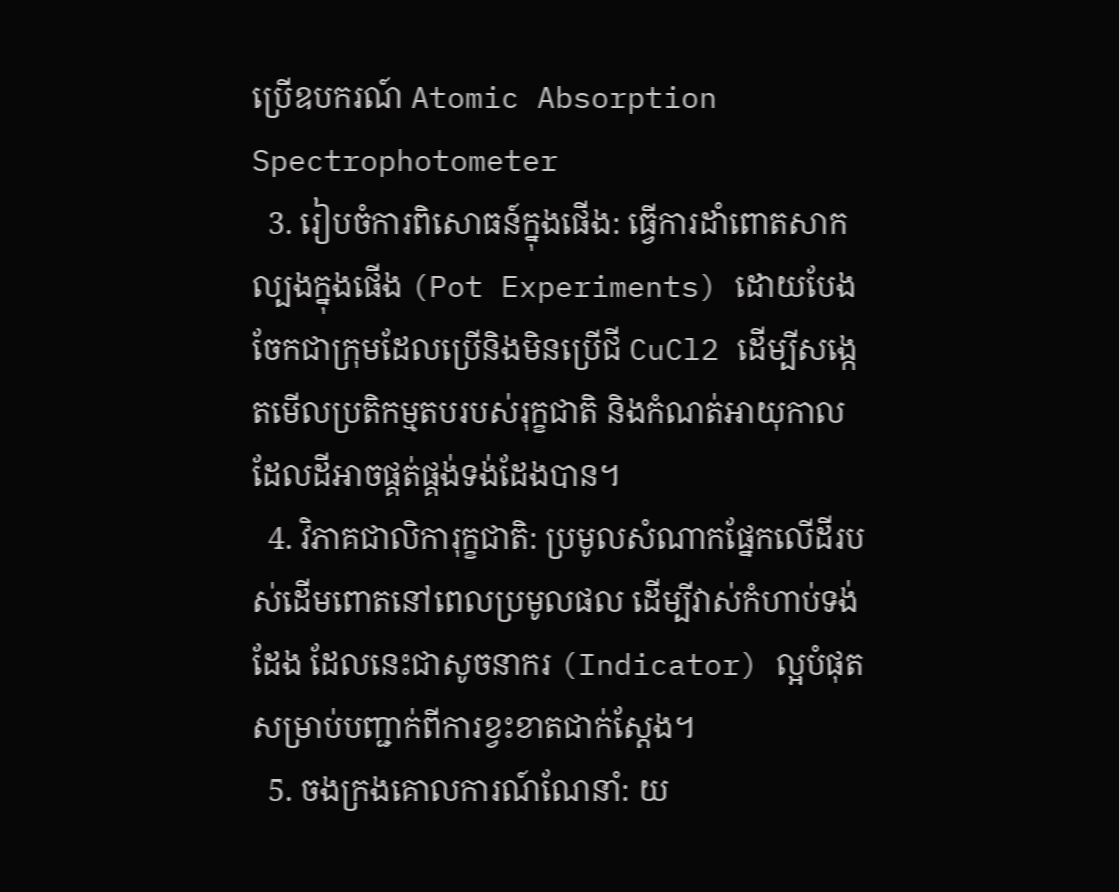ប្រើឧបករណ៍ Atomic Absorption Spectrophotometer
  3. រៀបចំការពិសោធន៍ក្នុងផើង: ធ្វើការដាំពោតសាកល្បងក្នុងផើង (Pot Experiments) ដោយបែងចែកជាក្រុមដែលប្រើនិងមិនប្រើជី CuCl2 ដើម្បីសង្កេតមើលប្រតិកម្មតបរបស់រុក្ខជាតិ និងកំណត់អាយុកាលដែលដីអាចផ្គត់ផ្គង់ទង់ដែងបាន។
  4. វិភាគជាលិការុក្ខជាតិ: ប្រមូលសំណាកផ្នែកលើដីរបស់ដើមពោតនៅពេលប្រមូលផល ដើម្បីវាស់កំហាប់ទង់ដែង ដែលនេះជាសូចនាករ (Indicator) ល្អបំផុតសម្រាប់បញ្ជាក់ពីការខ្វះខាតជាក់ស្តែង។
  5. ចងក្រងគោលការណ៍ណែនាំ: យ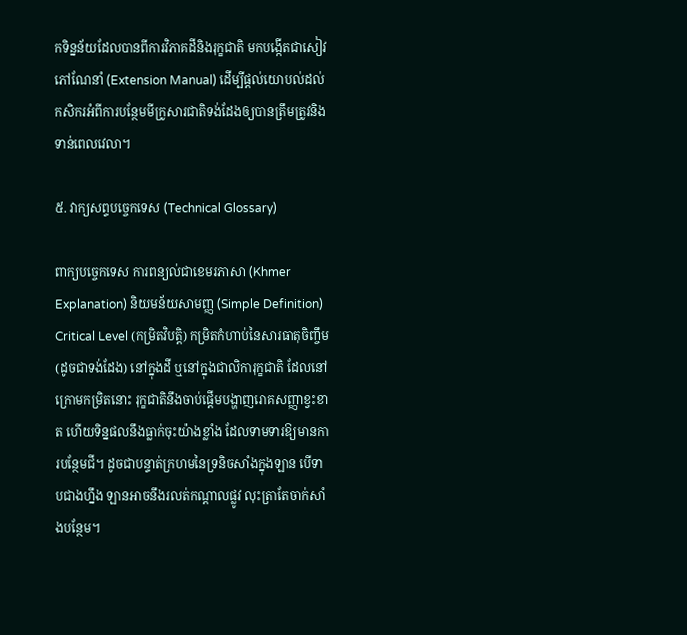កទិន្នន័យដែលបានពីការវិភាគដីនិងរុក្ខជាតិ មកបង្កើតជាសៀវភៅណែនាំ (Extension Manual) ដើម្បីផ្តល់យោបល់ដល់កសិករអំពីការបន្ថែមមីក្រូសារជាតិទង់ដែងឲ្យបានត្រឹមត្រូវនិងទាន់ពេលវេលា។

៥. វាក្យសព្ទបច្ចេកទេស (Technical Glossary)

ពាក្យបច្ចេកទេស ការពន្យល់ជាខេមរភាសា (Khmer Explanation) និយមន័យសាមញ្ញ (Simple Definition)
Critical Level (កម្រិតវិបត្តិ) កម្រិតកំហាប់នៃសារធាតុចិញ្ចឹម (ដូចជាទង់ដែង) នៅក្នុងដី ឬនៅក្នុងជាលិការុក្ខជាតិ ដែលនៅក្រោមកម្រិតនោះ រុក្ខជាតិនឹងចាប់ផ្តើមបង្ហាញរោគសញ្ញាខ្វះខាត ហើយទិន្នផលនឹងធ្លាក់ចុះយ៉ាងខ្លាំង ដែលទាមទារឱ្យមានការបន្ថែមជី។ ដូចជាបន្ទាត់ក្រហមនៃទ្រនិចសាំងក្នុងឡាន បើទាបជាងហ្នឹង ឡានអាចនឹងរលត់កណ្តាលផ្លូវ លុះត្រាតែចាក់សាំងបន្ថែម។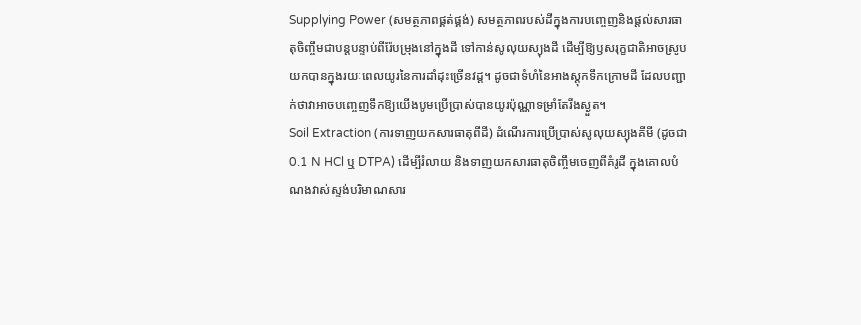Supplying Power (សមត្ថភាពផ្គត់ផ្គង់) សមត្ថភាពរបស់ដីក្នុងការបញ្ចេញនិងផ្តល់សារធាតុចិញ្ចឹមជាបន្តបន្ទាប់ពីរ៉ែបម្រុងនៅក្នុងដី ទៅកាន់សូលុយស្យុងដី ដើម្បីឱ្យឫសរុក្ខជាតិអាចស្រូបយកបានក្នុងរយៈពេលយូរនៃការដាំដុះច្រើនវដ្ត។ ដូចជាទំហំនៃអាងស្តុកទឹកក្រោមដី ដែលបញ្ជាក់ថាវាអាចបញ្ចេញទឹកឱ្យយើងបូមប្រើប្រាស់បានយូរប៉ុណ្ណាទម្រាំតែរីងស្ងួត។
Soil Extraction (ការទាញយកសារធាតុពីដី) ដំណើរការប្រើប្រាស់សូលុយស្យុងគីមី (ដូចជា 0.1 N HCl ឬ DTPA) ដើម្បីរំលាយ និងទាញយកសារធាតុចិញ្ចឹមចេញពីគំរូដី ក្នុងគោលបំណងវាស់ស្ទង់បរិមាណសារ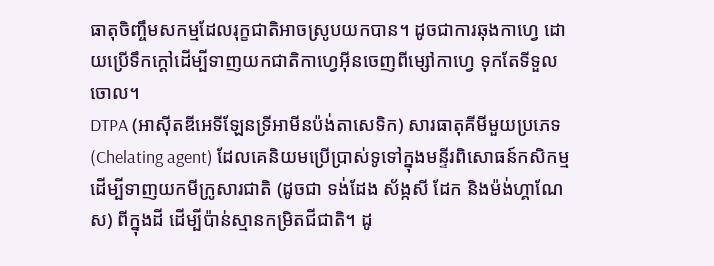ធាតុចិញ្ចឹមសកម្មដែលរុក្ខជាតិអាចស្រូបយកបាន។ ដូចជាការឆុងកាហ្វេ ដោយប្រើទឹកក្តៅដើម្បីទាញយកជាតិកាហ្វេអ៊ីនចេញពីម្សៅកាហ្វេ ទុកតែទីទួលចោល។
DTPA (អាស៊ីតឌីអេទីឡែនទ្រីអាមីនប៉ង់តាសេទិក) សារធាតុគីមីមួយប្រភេទ (Chelating agent) ដែលគេនិយមប្រើប្រាស់ទូទៅក្នុងមន្ទីរពិសោធន៍កសិកម្ម ដើម្បីទាញយកមីក្រូសារជាតិ (ដូចជា ទង់ដែង ស័ង្កសី ដែក និងម៉ង់ហ្គាណែស) ពីក្នុងដី ដើម្បីប៉ាន់ស្មានកម្រិតជីជាតិ។ ដូ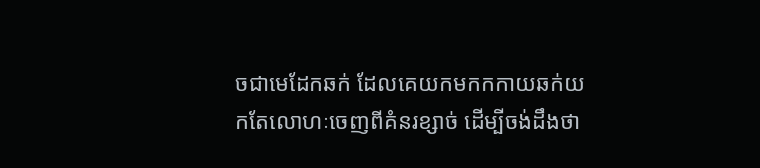ចជាមេដែកឆក់ ដែលគេយកមកកកាយឆក់យកតែលោហៈចេញពីគំនរខ្សាច់ ដើម្បីចង់ដឹងថា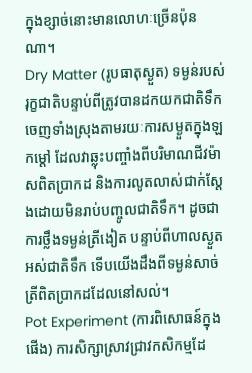ក្នុងខ្សាច់នោះមានលោហៈច្រើនប៉ុនណា។
Dry Matter (រូបធាតុស្ងួត) ទម្ងន់របស់រុក្ខជាតិបន្ទាប់ពីត្រូវបានដកយកជាតិទឹកចេញទាំងស្រុងតាមរយៈការសម្ងួតក្នុងឡកម្តៅ ដែលវាឆ្លុះបញ្ចាំងពីបរិមាណជីវម៉ាសពិតប្រាកដ និងការលូតលាស់ជាក់ស្តែងដោយមិនរាប់បញ្ចូលជាតិទឹក។ ដូចជាការថ្លឹងទម្ងន់ត្រីងៀត បន្ទាប់ពីហាលស្ងួតអស់ជាតិទឹក ទើបយើងដឹងពីទម្ងន់សាច់ត្រីពិតប្រាកដដែលនៅសល់។
Pot Experiment (ការពិសោធន៍ក្នុងផើង) ការសិក្សាស្រាវជ្រាវកសិកម្មដែ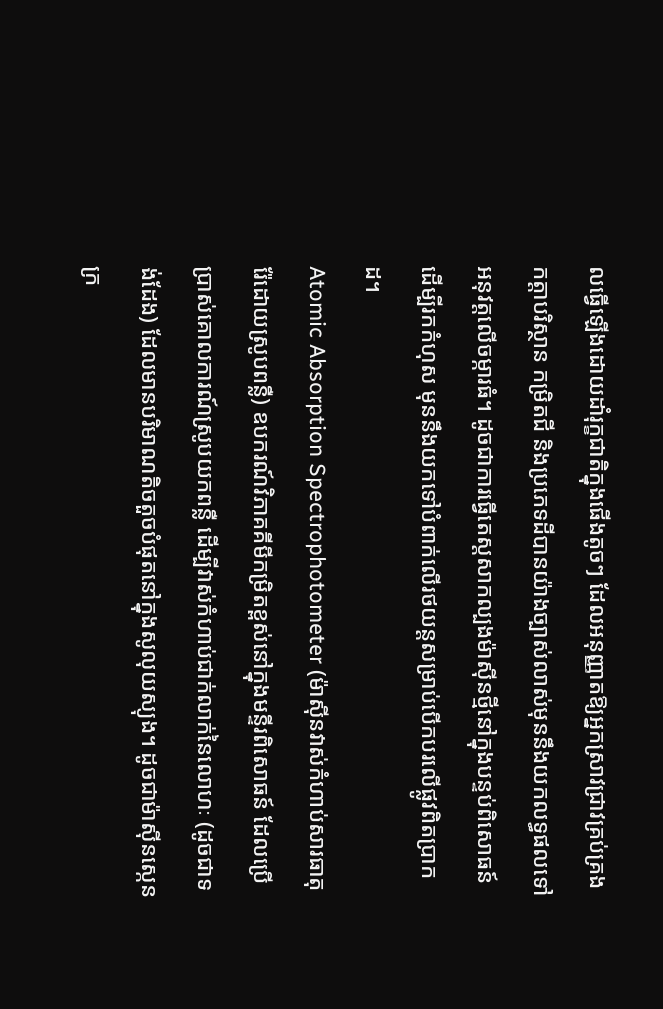លធ្វើឡើងដោយដាំរុក្ខជាតិក្នុងផើងតូចៗ ដែលអនុញ្ញាតឱ្យអ្នកស្រាវជ្រាវគ្រប់គ្រងកត្តាបរិស្ថាន កម្រិតជី និងប្រភេទដីបានយ៉ាងច្បាស់លាស់មុននឹងយកលទ្ធផលទៅអនុវត្តលើចម្ការធំ។ ដូចជាការធ្វើតេស្តសាកល្បងម៉ាស៊ីនថ្មីនៅក្នុងបន្ទប់ពិសោធន៍ ដើម្បីរកកំហុស មុននឹងយកទៅបំពាក់លើរថយន្តសម្រាប់បើកបរលើផ្លូវពិតប្រាកដ។
Atomic Absorption Spectrophotometer (ម៉ាស៊ីនវាស់កំហាប់សារធាតុរ៉ែដោយស្រូបពន្លឺ) ឧបករណ៍វិភាគគីមីកម្រិតខ្ពស់នៅក្នុងមន្ទីរពិសោធន៍ ដែលប្រើប្រាស់គោលការណ៍ស្រូបយកពន្លឺ ដើម្បីវាស់កំហាប់ជាក់លាក់នៃលោហៈ (ដូចជាទង់ដែង) ដែលមានបរិមាណតិចតួចបំផុតនៅក្នុងសូលុយស្យុង។ ដូចជាម៉ាស៊ីនស្កេនក្រ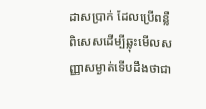ដាសប្រាក់ ដែលប្រើពន្លឺពិសេសដើម្បីឆ្លុះមើលសញ្ញាសម្ងាត់ទើបដឹងថាជា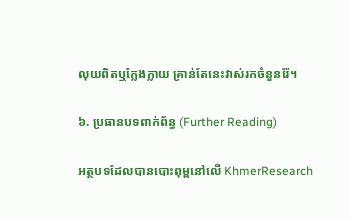លុយពិតឬក្លែងក្លាយ គ្រាន់តែនេះវាស់រកចំនួនរ៉ែ។

៦. ប្រធានបទពាក់ព័ន្ធ (Further Reading)

អត្ថបទដែលបានបោះពុម្ពនៅលើ KhmerResearch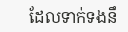ដែលទាក់ទងនឹ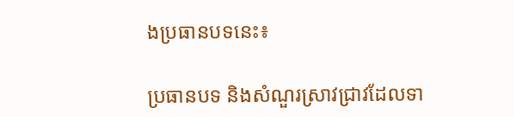ងប្រធានបទនេះ៖

ប្រធានបទ និងសំណួរស្រាវជ្រាវដែលទា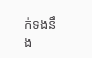ក់ទងនឹង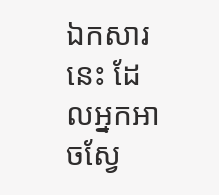ឯកសារនេះ ដែលអ្នកអាចស្វែ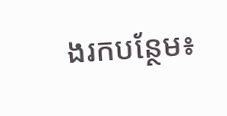ងរកបន្ថែម៖